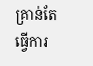គ្រាន់តែធ្វើការ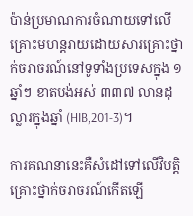ប៉ាន់ប្រមាណការចំណាយទៅលើគ្រោះមហន្តរាយដោយសារគ្រោះថ្នាក់ចរាចរណ៍នៅទូទាំងប្រទេសក្នុង ១ ឆ្នាំៗ ខាតបង់អស់ ៣៣៧ លានដុល្លារក្នុងឆ្នាំ (HIB,201-3)។

ការគណនានេះគឺសំដៅទៅលើវិបត្តិគ្រោះថ្នាក់ចរាចរណ៍កើតឡើ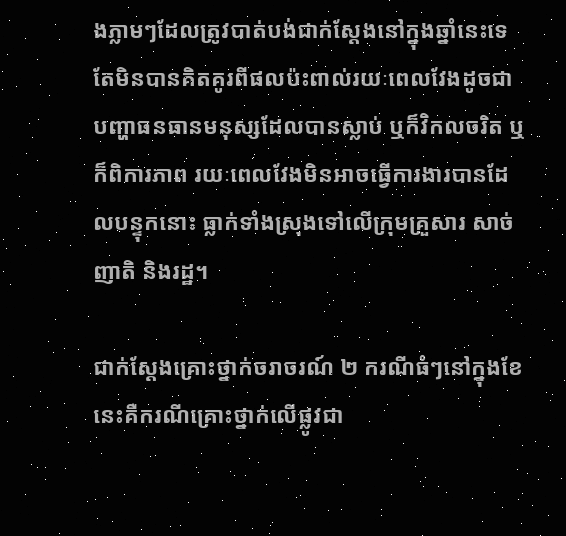ងភ្លាមៗដែលត្រូវបាត់បង់ជាក់ស្តែងនៅក្នុងឆ្នាំនេះទេ តែមិនបានគិតគូរពីផលប៉ះពាល់រយៈពេលវែងដូចជាបញ្ហាធនធានមនុស្សដែលបានស្លាប់ ឬក៏វិកលចរិត ឬក៏ពិការភាព រយៈពេលវែងមិនអាចធ្វើការងារបានដែលបន្ទុកនោះ ធ្លាក់ទាំងស្រុងទៅលើក្រុមគ្រួសារ សាច់ញាតិ និងរដ្ឋ។

ជាក់ស្តែងគ្រោះថ្នាក់ចរាចរណ៍ ២ ករណីធំៗនៅក្នុងខែនេះគឺករណីគ្រោះថ្នាក់លើផ្លូវជា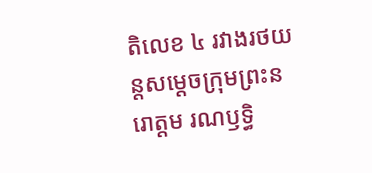តិលេខ ៤ រវាងរថយន្តសម្តេចក្រុមព្រះនរោត្តម រណឫទិ្ធ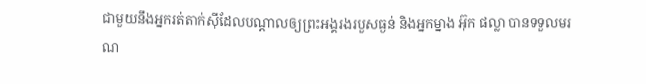ជាមួយនឹងអ្នករត់តាក់ស៊ីដែលបណ្តាលឲ្យព្រះអង្គរងរបួសធ្ងន់ និងអ្នកម្នាង អ៊ុក ផល្លា បានទទួលមរណ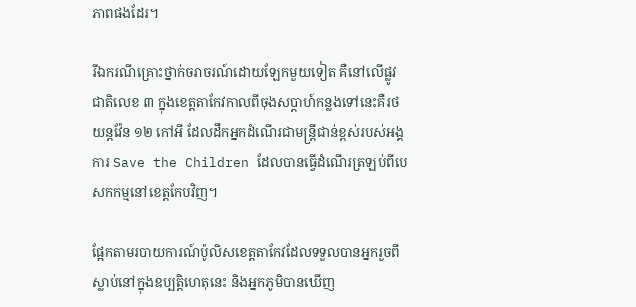ភាពផងដែរ។

រីឯករណីគ្រោះថ្នាក់ចរាចរណ៍ដោយឡែកមួយទៀត គឺនៅលើផ្លូវជាតិលេខ ៣ ក្នុងខេត្តតាកែវកាលពីចុងសប្តាហ៍កន្លងទៅនេះគឺរថយន្តវ៉ែន ១២ កៅអី ដែលដឹកអ្នកដំណើរជាមន្ត្រីជាន់ខ្ពស់របស់អង្គការ Save the Children ដែលបានធ្វើដំណើរត្រឡប់ពីបេសកកម្មនៅខេត្តកែបវិញ។

ផ្អែកតាមរបាយការណ៍ប៉ូលិសខេត្តតាកែវដែលទទួលបានអ្នករួចពីស្លាប់នៅក្នុងឧប្បត្តិហេតុនេះ និងអ្នកភូមិបានឃើញ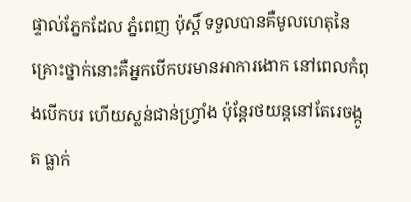ផ្ទាល់ភ្នែកដែល ភ្នំពេញ ប៉ុស្តិ៍ ទទួលបានគឺមូលហេតុនៃគ្រោះថ្នាក់នោះគឺអ្នកបើកបរមានអាការងោក នៅពេលកំពុងបើកបរ ហើយស្លន់ជាន់ហ្វ្រាំង ប៉ុន្តែរថយន្តនៅតែរេចង្កូត ធ្លាក់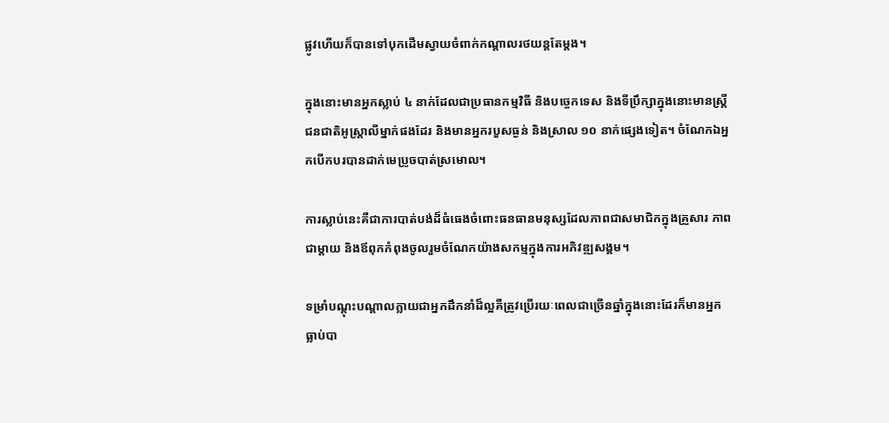ផ្លូវហើយក៏បានទៅបុកដើមស្វាយចំពាក់កណ្តាលរថយន្តតែម្តង។

ក្នុងនោះមានអ្នកស្លាប់ ៤ នាក់ដែលជាប្រធានកម្មវិធី និងបច្ចេកទេស និងទីប្រឹក្សាក្នុងនោះមានស្ត្រីជនជាតិអូស្ត្រាលីម្នាក់ផងដែរ និងមានអ្នករបួសធ្ងន់ និងស្រាល ១០ នាក់ផ្សេងទៀត។ ចំណែកឯអ្នកបើកបរបានដាក់មេប្រូចបាត់ស្រមោល។

ការស្លាប់នេះគឺជាការបាត់បង់ដ៏ធំធេងចំពោះធនធានមនុស្សដែលភាពជាសមាជិកក្នុងគ្រួសារ ភាពជាម្តាយ និងឪពុកកំពុងចូលរួមចំណែកយ៉ាងសកម្មក្នុងការអភិវឌ្ឍសង្គម។

ទម្រាំបណ្តុះបណ្តាលក្លាយជាអ្នកដឹកនាំដ៏ល្អគឺត្រូវប្រើរយៈពេលជាច្រើនឆ្នាំក្នុងនោះដែរក៏មានអ្នកធ្លាប់បា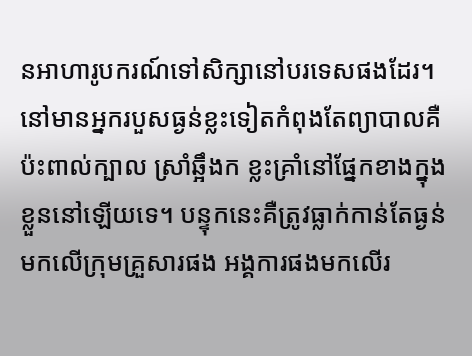នអាហារូបករណ៍ទៅសិក្សានៅបរទេសផងដែរ។ នៅមានអ្នករបួសធ្ងន់ខ្លះទៀតកំពុងតែព្យាបាលគឺប៉ះពាល់ក្បាល ស្រាំឆ្អឹងក ខ្លះគ្រាំនៅផ្នែកខាងក្នុងខ្លួននៅឡើយទេ។ បន្ទុកនេះគឺត្រូវធ្លាក់កាន់តែធ្ងន់មកលើក្រុមគ្រួសារផង អង្គការផងមកលើរ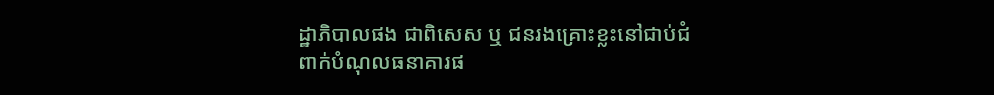ដ្ឋាភិបាលផង ជាពិសេស ឬ ជនរងគ្រោះខ្លះនៅជាប់ជំពាក់បំណុលធនាគារផ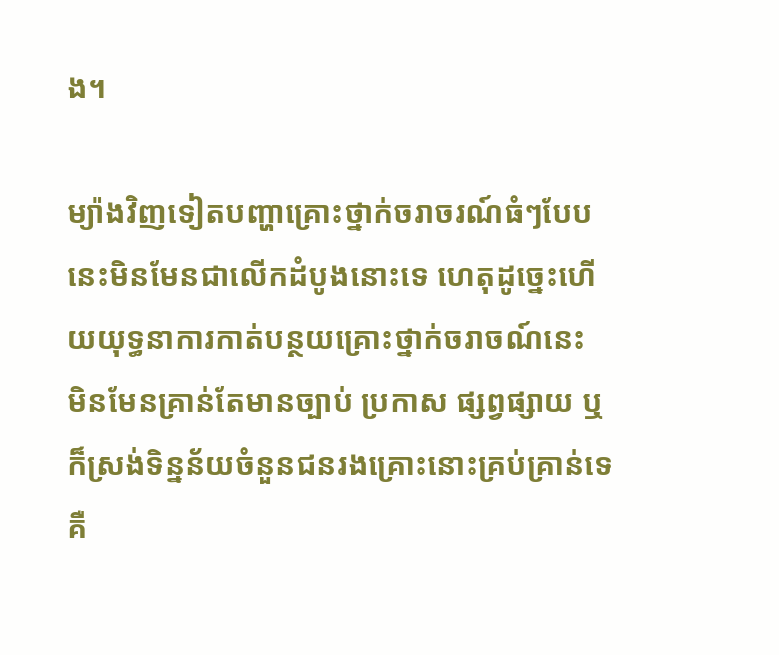ង។

ម្យ៉ាងវិញទៀតបញ្ហាគ្រោះថ្នាក់ចរាចរណ៍ធំៗបែបនេះមិនមែនជាលើកដំបូងនោះទេ ហេតុដូច្នេះហើយយុទ្ធនាការកាត់បន្ថយគ្រោះថ្នាក់ចរាចណ៍នេះ មិនមែនគ្រាន់តែមានច្បាប់ ប្រកាស ផ្សព្វផ្សាយ ឬក៏ស្រង់ទិន្នន័យចំនួនជនរងគ្រោះនោះគ្រប់គ្រាន់ទេ គឺ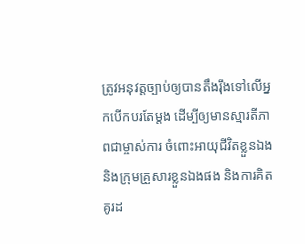ត្រូវអនុវត្តច្បាប់ឲ្យបានតឹងរ៉ឹងទៅលើអ្នកបើកបរតែម្តង ដើម្បីឲ្យមានស្មារតីភាពជាម្ចាស់ការ ចំពោះអាយុជីវិតខ្លួនឯង និងក្រុមគ្រួសារខ្លួនឯងផង និងការគិតគូរដ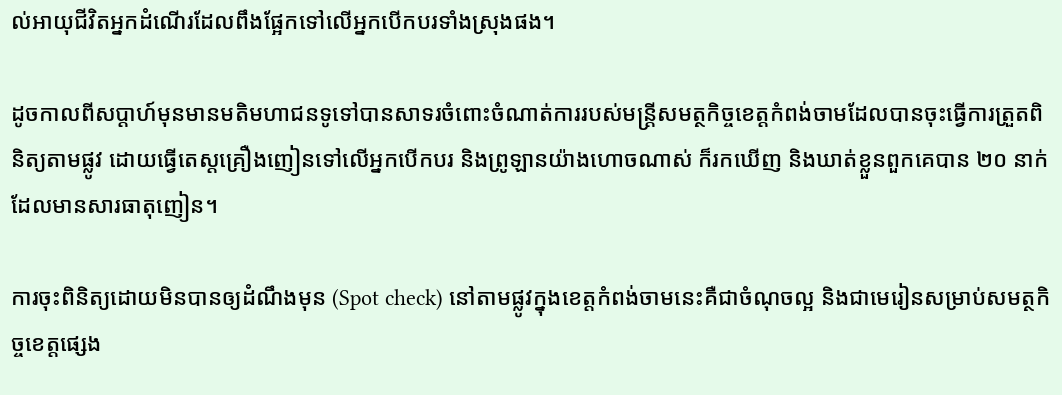ល់អាយុជីវិតអ្នកដំណើរដែលពឹងផ្អែកទៅលើអ្នកបើកបរទាំងស្រុងផង។

ដូចកាលពីសប្តាហ៍មុនមានមតិមហាជនទូទៅបានសាទរចំពោះចំណាត់ការរបស់មន្ត្រីសមត្ថកិច្ចខេត្តកំពង់ចាមដែលបានចុះធ្វើការត្រួតពិនិត្យតាមផ្លូវ ដោយធ្វើតេស្តគ្រឿងញៀនទៅលើអ្នកបើកបរ និងព្រូឡានយ៉ាងហោចណាស់ ក៏រកឃើញ និងឃាត់ខ្លួនពួកគេបាន ២០ នាក់ ដែលមានសារធាតុញៀន។

ការចុះពិនិត្យដោយមិនបានឲ្យដំណឹងមុន (Spot check) នៅតាមផ្លូវក្នុងខេត្តកំពង់ចាមនេះគឺជាចំណុចល្អ និងជាមេរៀនសម្រាប់សមត្ថកិច្ចខេត្តផ្សេង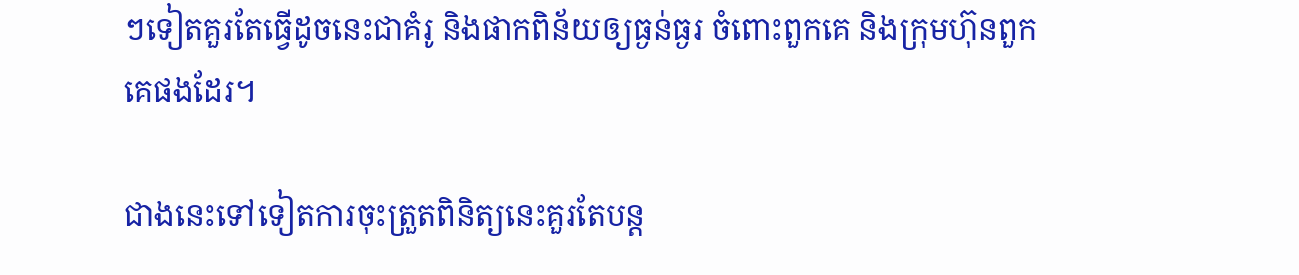ៗទៀតគួរតែធ្វើដូចនេះជាគំរូ និងផាកពិន័យឲ្យធ្ងន់ធ្ងរ ចំពោះពួកគេ និងក្រុមហ៊ុនពួកគេផងដែរ។

ជាងនេះទៅទៀតការចុះត្រួតពិនិត្យនេះគួរតែបន្ត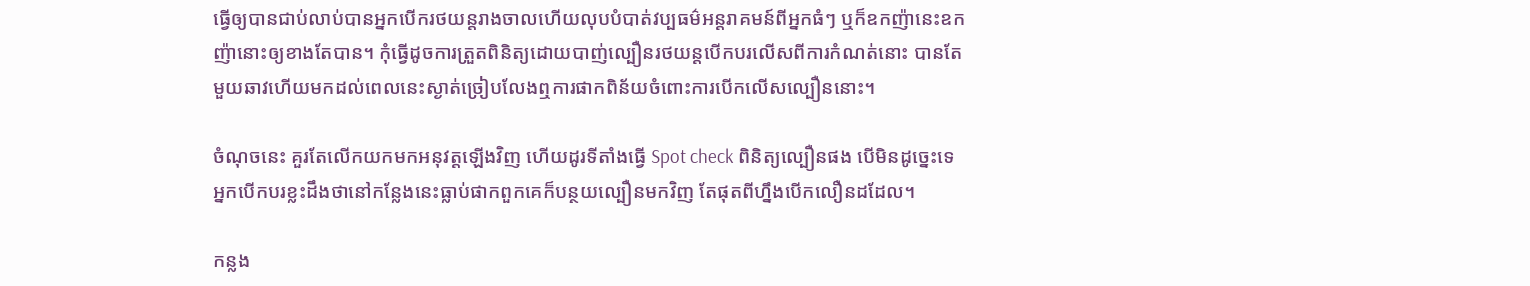ធ្វើឲ្យបានជាប់លាប់បានអ្នកបើករថយន្តរាងចាលហើយលុបបំបាត់វប្បធម៌អន្តរាគមន៍ពីអ្នកធំៗ ឬក៏ឧកញ៉ានេះឧកញ៉ានោះឲ្យខាងតែបាន។ កុំធ្វើដូចការត្រួតពិនិត្យដោយបាញ់ល្បឿនរថយន្តបើកបរលើសពីការកំណត់នោះ បានតែមួយឆាវហើយមកដល់ពេលនេះស្ងាត់ច្រៀបលែងឮការផាកពិន័យចំពោះការបើកលើសល្បឿននោះ។

ចំណុចនេះ គួរតែលើកយកមកអនុវត្តឡើងវិញ ហើយដូរទីតាំងធ្វើ Spot check ពិនិត្យល្បឿនផង បើមិនដូច្នេះទេ អ្នកបើកបរខ្លះដឹងថានៅកន្លែងនេះធ្លាប់ផាកពួកគេក៏បន្ថយល្បឿនមកវិញ តែផុតពីហ្នឹងបើកលឿនដដែល។

កន្លង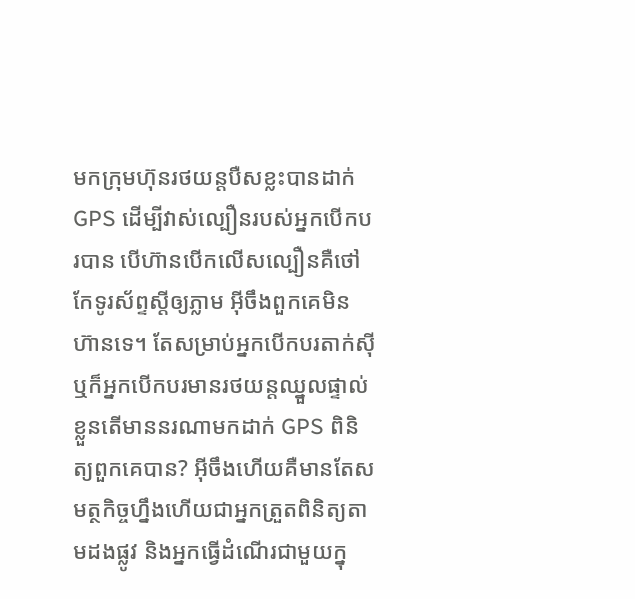មកក្រុមហ៊ុនរថយន្តបឺសខ្លះបានដាក់ GPS ដើម្បីវាស់ល្បឿនរបស់អ្នកបើកបរបាន បើហ៊ានបើកលើសល្បឿនគឺថៅកែទូរស័ព្ទស្តីឲ្យភ្លាម អ៊ីចឹងពួកគេមិនហ៊ានទេ។ តែសម្រាប់អ្នកបើកបរតាក់ស៊ី ឬក៏អ្នកបើកបរមានរថយន្តឈ្នួលផ្ទាល់ខ្លួនតើមាននរណាមកដាក់ GPS ពិនិត្យពួកគេបាន? អ៊ីចឹងហើយគឺមានតែសមត្ថកិច្ចហ្នឹងហើយជាអ្នកត្រួតពិនិត្យតាមដងផ្លូវ និងអ្នកធ្វើដំណើរជាមួយក្នុ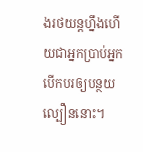ងរថយន្តហ្នឹងហើយជាអ្នកប្រាប់អ្នកបើកបរឲ្យបន្ថយល្បឿននោះ។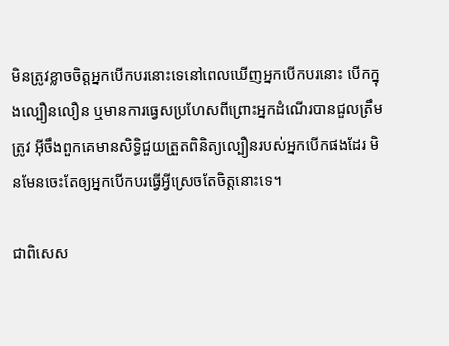មិនត្រូវខ្លាចចិត្តអ្នកបើកបរនោះទេនៅពេលឃើញអ្នកបើកបរនោះ បើកក្នុងល្បឿនលឿន ឬមានការធ្វេសប្រហែសពីព្រោះអ្នកដំណើរបានជួលត្រឹមត្រូវ អ៊ីចឹងពួកគេមានសិទ្ធិជួយត្រួតពិនិត្យល្បឿនរបស់អ្នកបើកផងដែរ មិនមែនចេះតែឲ្យអ្នកបើកបរធ្វើអ្វីស្រេចតែចិត្តនោះទេ។

ជាពិសេស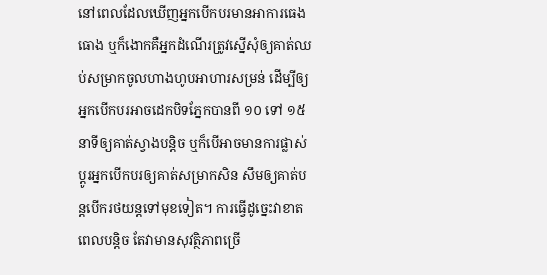នៅពេលដែលឃើញអ្នកបើកបរមានអាការធេងធោង ឬក៏ងោកគឺអ្នកដំណើរត្រូវស្នើសុំឲ្យគាត់ឈប់សម្រាកចូលហាងហូបអាហារសម្រន់ ដើម្បីឲ្យអ្នកបើកបរអាចដេកបិទភ្នែកបានពី ១០ ទៅ ១៥ នាទីឲ្យគាត់ស្វាងបន្តិច ឬក៏បើអាចមានការផ្លាស់ប្តូរអ្នកបើកបរឲ្យគាត់សម្រាកសិន សឹមឲ្យគាត់បន្តបើករថយន្តទៅមុខទៀត។ ការធ្វើដូច្នេះវាខាតពេលបន្តិច តែវាមានសុវត្ថិភាពច្រើ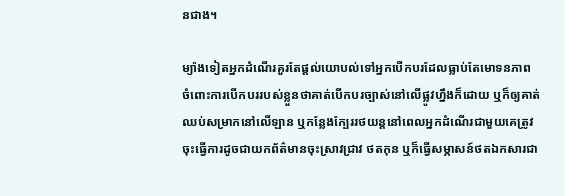នជាង។

ម្យ៉ាងទៀតអ្នកដំណើរគួរតែផ្តល់យោបល់ទៅអ្នកបើកបរដែលធ្លាប់តែមោទនភាព ចំពោះការបើកបររបស់ខ្លួនថាគាត់បើកបរច្បាស់នៅលើផ្លូវហ្នឹងក៏ដោយ ឬក៏ឲ្យគាត់ឈប់សម្រាកនៅលើឡាន ឬកន្លែងក្បែររថយន្តនៅពេលអ្នកដំណើរជាមួយគេត្រូវចុះធ្វើការដូចជាយកព័ត៌មានចុះស្រាវជ្រាវ ថតកុន ឬក៏ធ្វើសម្ភាសន៍ថតឯកសារជា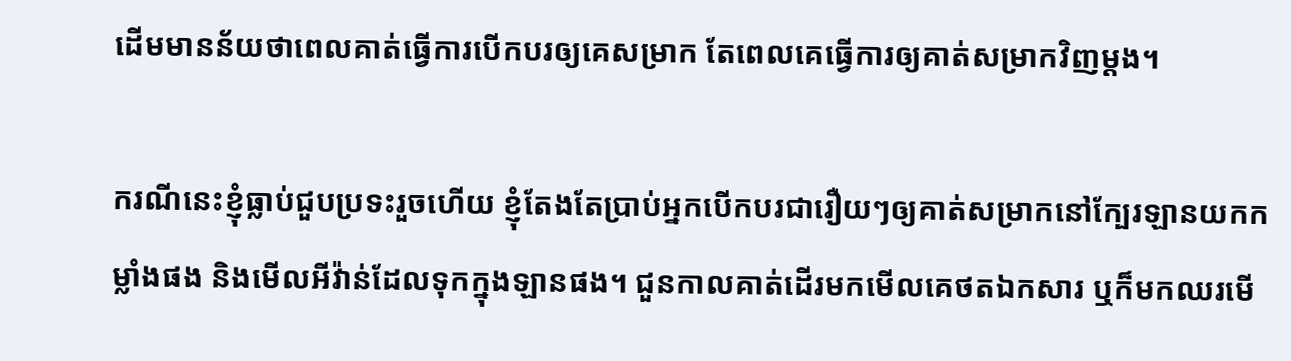ដើមមានន័យថាពេលគាត់ធ្វើការបើកបរឲ្យគេសម្រាក តែពេលគេធ្វើការឲ្យគាត់សម្រាកវិញម្តង។

ករណីនេះខ្ញុំធ្លាប់ជួបប្រទះរួចហើយ ខ្ញុំតែងតែប្រាប់អ្នកបើកបរជារឿយៗឲ្យគាត់សម្រាកនៅក្បែរឡានយកកម្លាំងផង និងមើលអីវ៉ាន់ដែលទុកក្នុងឡានផង។ ជួនកាលគាត់ដើរមកមើលគេថតឯកសារ ឬក៏មកឈរមើ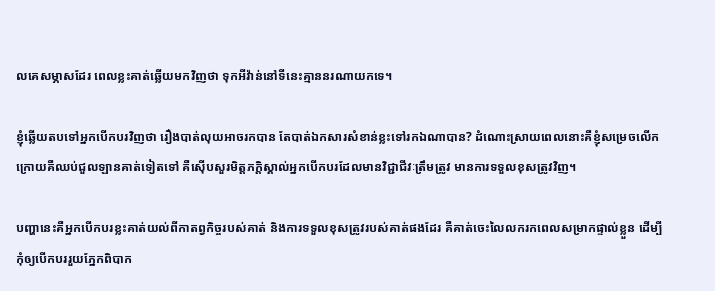លគេសម្ភាសដែរ ពេលខ្លះគាត់ឆ្លើយមកវិញថា ទុកអីវ៉ាន់នៅទីនេះគ្មាននរណាយកទេ។

ខ្ញុំឆ្លើយតបទៅអ្នកបើកបរវិញថា រឿងបាត់លុយអាចរកបាន តែបាត់ឯកសារសំខាន់ខ្លះទៅរកឯណាបាន? ដំណោះស្រាយពេលនោះគឺខ្ញុំសម្រេចលើកក្រោយគឺឈប់ជួលឡានគាត់ទៀតទៅ គឺស៊ើបសួរមិត្តភក្តិស្គាល់អ្នកបើកបរដែលមានវិជ្ជាជីវៈត្រឹមត្រូវ មានការទទួលខុសត្រូវវិញ។

បញ្ហានេះគឺអ្នកបើកបរខ្លះគាត់យល់ពីកាតព្វកិច្ចរបស់គាត់ និងការទទួលខុសត្រូវរបស់គាត់ផងដែរ គឺគាត់ចេះលៃលករកពេលសម្រាកផ្ទាល់ខ្លួន ដើម្បីកុំឲ្យបើកបររួយភ្នែកពិបាក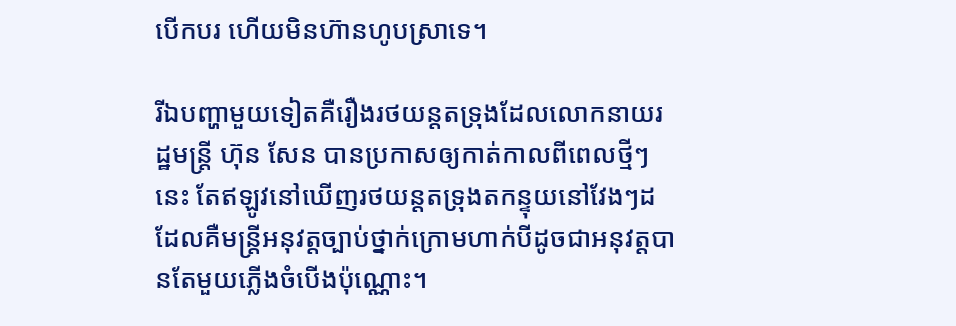បើកបរ ហើយមិនហ៊ានហូបស្រាទេ។

រីឯបញ្ហាមួយទៀតគឺរឿងរថយន្តតទ្រុងដែលលោកនាយរដ្ឋមន្ត្រី ហ៊ុន សែន បានប្រកាសឲ្យកាត់កាលពីពេលថ្មីៗនេះ តែឥឡូវនៅឃើញរថយន្តតទ្រុងតកន្ទុយនៅវែងៗដដែលគឺមន្ត្រីអនុវត្តច្បាប់ថ្នាក់ក្រោមហាក់បីដូចជាអនុវត្តបានតែមួយភ្លើងចំបើងប៉ុណ្ណោះ។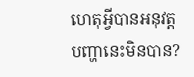ហេតុអ្វីបានអនុវត្តបញ្ហានេះមិនបាន?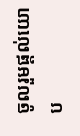ចូលរួមផ្តល់យោប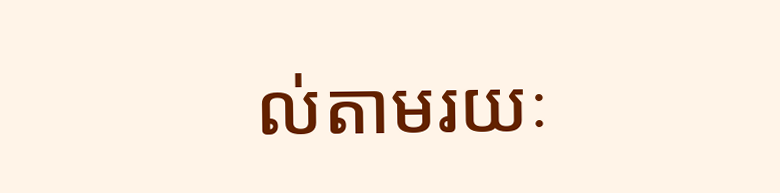ល់តាមរយៈ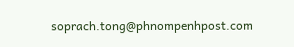soprach.tong@phnompenhpost.com